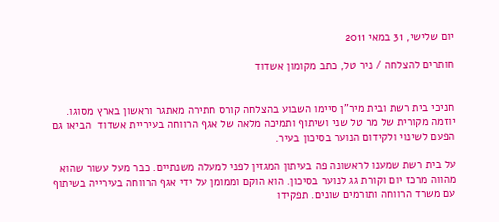יום שלישי, 31 במאי 2011

חותרים להצלחה / ניר טל, כתב מקומון אשדוד


חניכי בית רשת ובית מיר"ן סיימו השבוע בהצלחה קורס חתירה מאתגר וראשון בארץ מסוגו.
יוזמה מקורית של מר טל שני ושיתוף ותמיכה מלאה של אגף הרווחה בעיריית אשדוד  הביאו גם הפעם לשינוי ולקידום הנוער בסיכון בעיר.

על בית רשת שמענו לראשונה פה בעיתון המגזין לפני למעלה משנתיים. כבר מעל עשור שהוא מהווה מרכז יום וקורת גג לנוער בסיכון. הוא הוקם וממומן על ידי אגף הרווחה בעירייה בשיתוף עם משרד הרווחה ותורמים שונים. תפקידו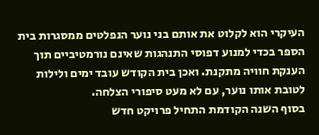העיקרי הוא לקלוט את אותם בני נוער הנפלטים ממסגרות בית הספר בכדי למנוע דפוסי התנהגות שאינם נורמטיביים תוך הענקת חוויה מתקנת. ואכן בית הקודש עובד ימים ולילות לטובת אותו נוער, עם לא מעט סיפורי הצלחה.
בסוף השנה הקודמת התחיל פרויקט חדש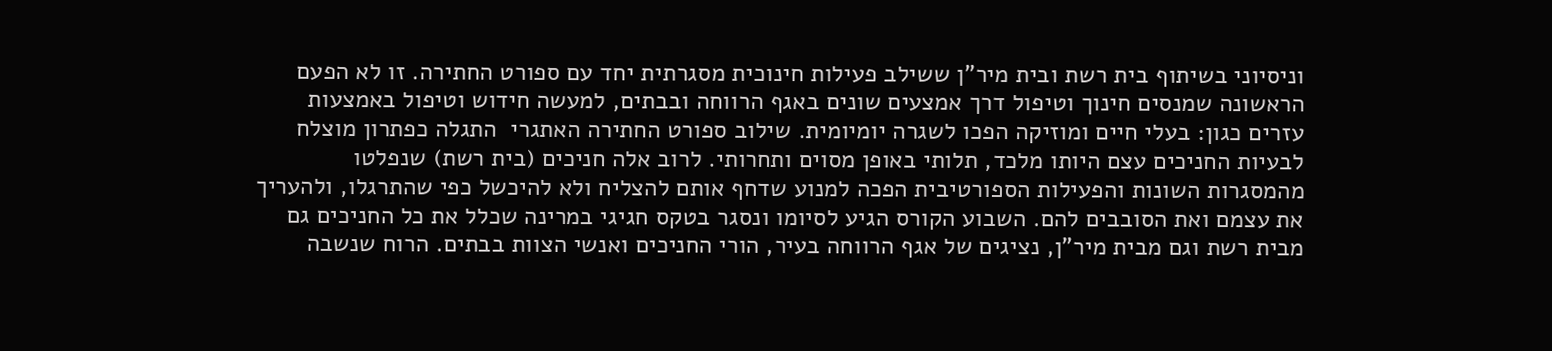וניסיוני בשיתוף בית רשת ובית מיר"ן ששילב פעילות חינוכית מסגרתית יחד עם ספורט החתירה. זו לא הפעם הראשונה שמנסים חינוך וטיפול דרך אמצעים שונים באגף הרווחה ובבתים, למעשה חידוש וטיפול באמצעות עזרים כגון: בעלי חיים ומוזיקה הפכו לשגרה יומיומית. שילוב ספורט החתירה האתגרי  התגלה כפתרון מוצלח לבעיות החניכים עצם היותו מלכד, תלותי באופן מסוים ותחרותי. לרוב אלה חניכים (בית רשת) שנפלטו מהמסגרות השונות והפעילות הספורטיבית הפכה למנוע שדחף אותם להצליח ולא להיכשל כפי שהתרגלו, ולהעריך את עצמם ואת הסובבים להם. השבוע הקורס הגיע לסיומו ונסגר בטקס חגיגי במרינה שכלל את כל החניכים גם מבית רשת וגם מבית מיר"ן, נציגים של אגף הרווחה בעיר, הורי החניכים ואנשי הצוות בבתים. הרוח שנשבה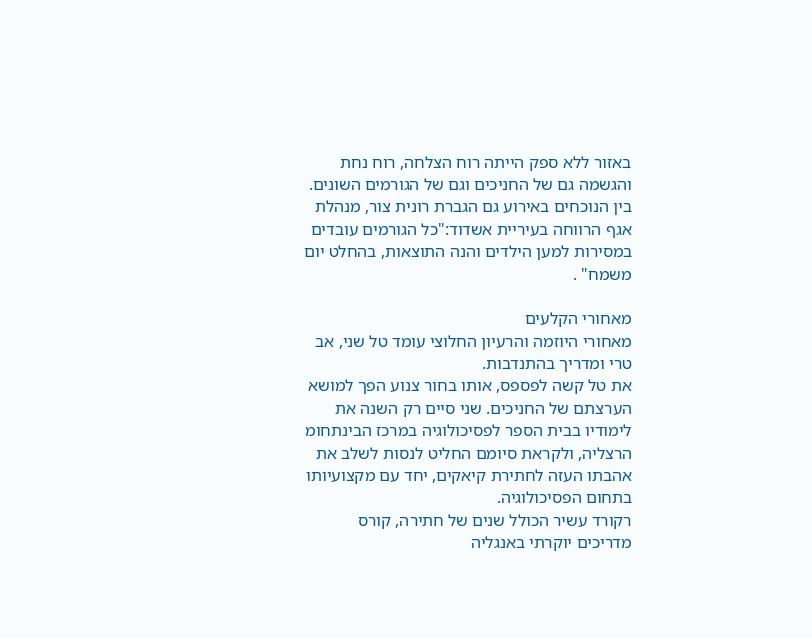באזור ללא ספק הייתה רוח הצלחה, רוח נחת והגשמה גם של החניכים וגם של הגורמים השונים.
בין הנוכחים באירוע גם הגברת רונית צור, מנהלת אגף הרווחה בעיריית אשדוד:"כל הגורמים עובדים במסירות למען הילדים והנה התוצאות, בהחלט יום משמח" .

מאחורי הקלעים
מאחורי היוזמה והרעיון החלוצי עומד טל שני, אב טרי ומדריך בהתנדבות.
את טל קשה לפספס, אותו בחור צנוע הפך למושא הערצתם של החניכים. שני סיים רק השנה את לימודיו בבית הספר לפסיכולוגיה במרכז הבינתחומ הרצליה, ולקראת סיומם החליט לנסות לשלב את אהבתו העזה לחתירת קיאקים, יחד עם מקצועיותו בתחום הפסיכולוגיה.
רקורד עשיר הכולל שנים של חתירה, קורס מדריכים יוקרתי באנגליה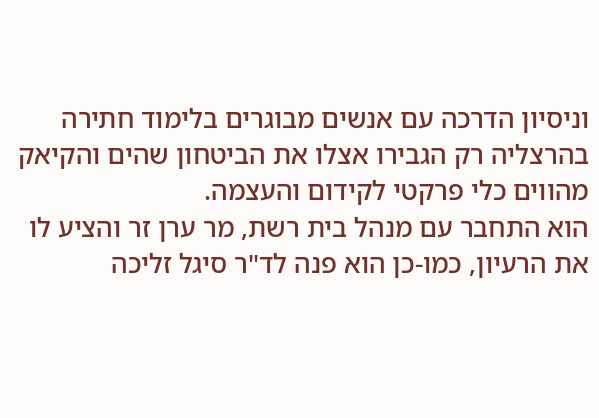וניסיון הדרכה עם אנשים מבוגרים בלימוד חתירה בהרצליה רק הגבירו אצלו את הביטחון שהים והקיאק מהווים כלי פרקטי לקידום והעצמה.
הוא התחבר עם מנהל בית רשת, מר ערן זר והציע לו את הרעיון, כמו-כן הוא פנה לד"ר סיגל זליכה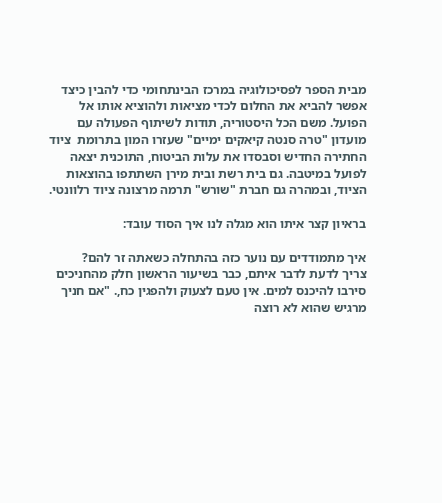מבית הספר לפסיכולוגיה במרכז הבינתחומי כדי להבין כיצד אפשר להביא את החלום לכדי מציאות ולהוציא אותו אל הפועל. משם הכל היסטוריה, תודות לשיתוף הפעולה עם מועדון "טרה סנטה קיאקים ימיים" שעזרו המון בתרומת  ציוד החתירה החדיש וסבסדו את עלות הביטוח, התוכנית יצאה לפועל במיטבה. גם בית רשת ובית מירן השתתפו בהוצאות הציוד, ובמהרה גם חברת "שורש" תרמה מרצונה ציוד רלוונטי.

בראיון קצר איתו הוא מגלה לנו איך הסוד עובד:

איך מתמודדים עם נוער כזה בהתחלה כשאתה זר להם?
צריך לדעת לדבר איתם, כבר בשיעור הראשון חלק מהחניכים סירבו להיכנס למים. אין טעם לצעוק ולהפגין כח,. "אם חניך מרגיש שהוא לא רוצה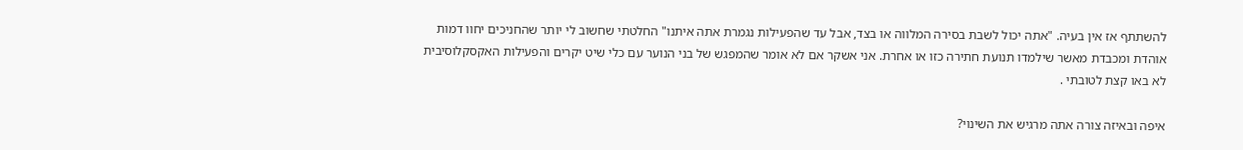להשתתף אז אין בעיה. "אתה יכול לשבת בסירה המלווה או בצד, אבל עד שהפעילות נגמרת אתה איתנו" החלטתי שחשוב לי יותר שהחניכים יחוו דמות אוהדת ומכבדת מאשר שילמדו תנועת חתירה כזו או אחרת. אני אשקר אם לא אומר שהמפגש של בני הנוער עם כלי שיט יקרים והפעילות האקסקלוסיבית לא באו קצת לטובתי .

איפה ובאיזה צורה אתה מרגיש את השינוי?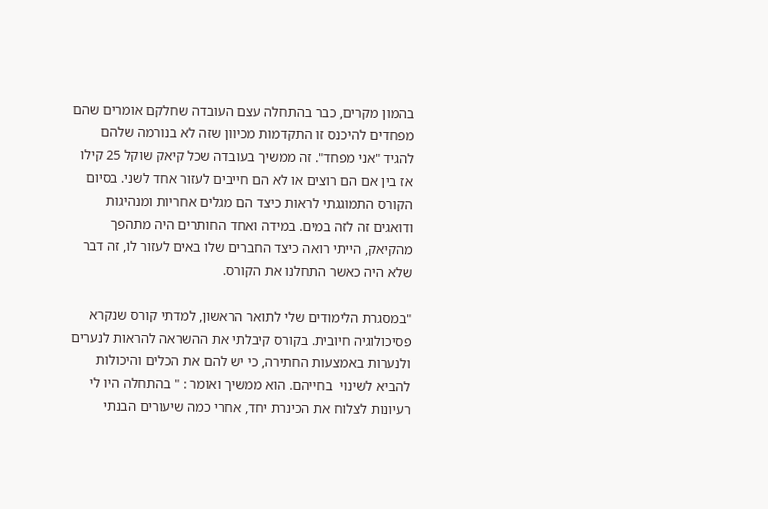בהמון מקרים, כבר בהתחלה עצם העובדה שחלקם אומרים שהם מפחדים להיכנס זו התקדמות מכיוון שזה לא בנורמה שלהם להגיד "אני מפחד". זה ממשיך בעובדה שכל קיאק שוקל 25 קילו אז בין אם הם רוצים או לא הם חייבים לעזור אחד לשני. בסיום הקורס התמוגגתי לראות כיצד הם מגלים אחריות ומנהיגות ודואגים זה לזה במים. במידה ואחד החותרים היה מתהפך מהקיאק, הייתי רואה כיצד החברים שלו באים לעזור לו, זה דבר שלא היה כאשר התחלנו את הקורס.

"במסגרת הלימודים שלי לתואר הראשון, למדתי קורס שנקרא פסיכולוגיה חיובית. בקורס קיבלתי את ההשראה להראות לנערים ולנערות באמצעות החתירה, כי יש להם את הכלים והיכולות להביא לשינוי  בחייהם. הוא ממשיך ואומר : " בהתחלה היו לי רעיונות לצלוח את הכינרת יחד, אחרי כמה שיעורים הבנתי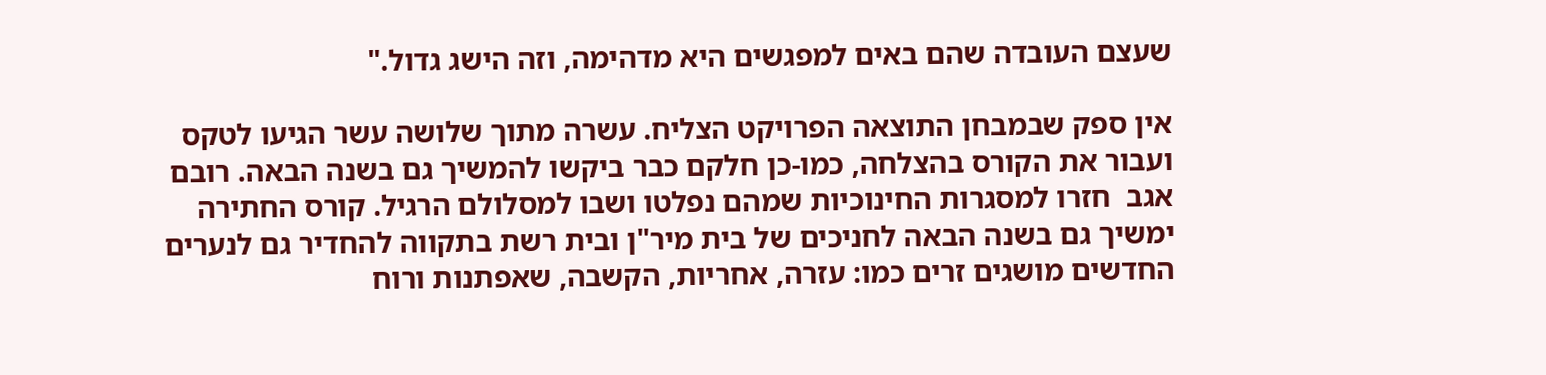שעצם העובדה שהם באים למפגשים היא מדהימה, וזה הישג גדול."

אין ספק שבמבחן התוצאה הפרויקט הצליח. עשרה מתוך שלושה עשר הגיעו לטקס ועבור את הקורס בהצלחה, כמו-כן חלקם כבר ביקשו להמשיך גם בשנה הבאה. רובם אגב  חזרו למסגרות החינוכיות שמהם נפלטו ושבו למסלולם הרגיל. קורס החתירה ימשיך גם בשנה הבאה לחניכים של בית מיר"ן ובית רשת בתקווה להחדיר גם לנערים החדשים מושגים זרים כמו: עזרה, אחריות, הקשבה, שאפתנות ורוח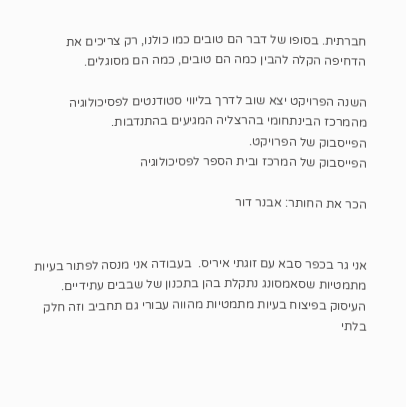חברתית. בסופו של דבר הם טובים כמו כולנו, רק צריכים את הדחיפה הקלה להבין כמה הם טובים, כמה הם מסוגלים.

השנה הפרויקט יצא שוב לדרך בליווי סטודנטים לפסיכולוגיה מהמרכז הבינתחומי בהרצליה המגיעים בהתנדבות.
הפייסבוק של הפרויקט.
הפייסבוק של המרכז ובית הספר לפסיכולוגיה

הכר את החותר: אבנר דור


אני גר בכפר סבא עם זוגתי איריס.  בעבודה אני מנסה לפתור בעיות מתמטיות שסאמסונג נתקלת בהן בתכנון של שבבים עתידיים.   העיסוק בפיצוח בעיות מתמטיות מהווה עבורי גם תחביב וזה חלק בלתי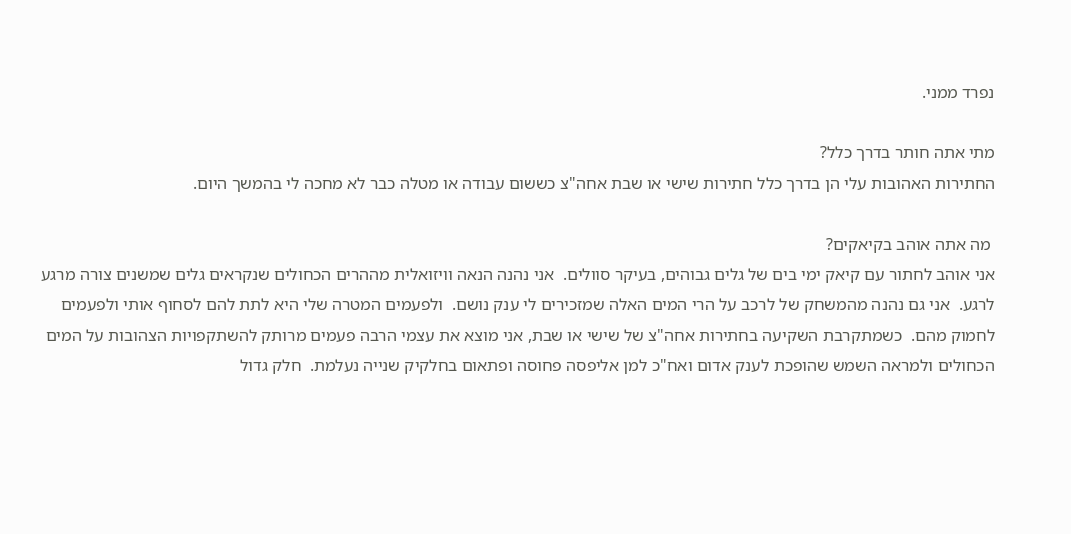נפרד ממני.

מתי אתה חותר בדרך כלל?
החתירות האהובות עלי הן בדרך כלל חתירות שישי או שבת אחה"צ כששום עבודה או מטלה כבר לא מחכה לי בהמשך היום.

 מה אתה אוהב בקיאקים?
אני אוהב לחתור עם קיאק ימי בים של גלים גבוהים, בעיקר סוולים.  אני נהנה הנאה וויזואלית מההרים הכחולים שנקראים גלים שמשנים צורה מרגע לרגע.  אני גם נהנה מהמשחק של לרכב על הרי המים האלה שמזכירים לי ענק נושם.  ולפעמים המטרה שלי היא לתת להם לסחוף אותי ולפעמים לחמוק מהם.  כשמתקרבת השקיעה בחתירות אחה"צ של שישי או שבת, אני מוצא את עצמי הרבה פעמים מרותק להשתקפויות הצהובות על המים הכחולים ולמראה השמש שהופכת לענק אדום ואח"כ למן אליפסה פחוסה ופתאום בחלקיק שנייה נעלמת.  חלק גדול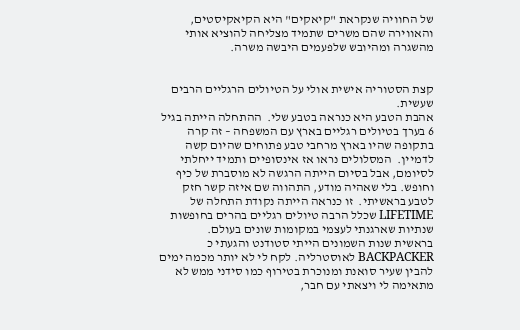של החוויה שנקראת "קיאקים" היא הקיאקיסטים, והאווירה שהם משרים שתמיד מצליחה להוציא אותי מהשגרה ומהיובש שלפעמים היבשה משרה.


קצת הסטוריה אישית אולי על הטיולים הרגליים הרבים שעשית.
אהבת הטבע היא כנראה בטבע שלי.  ההתחלה הייתה בגיל 6 בערך בטיולים רגליים בארץ עם המשפחה – זה קרה בתקופה שהיו בארץ מרחבי טבע פתוחים שהיום קשה לדמיין.  המסלולים נראו אז אינסופיים ותמיד ייחלתי לסיומם, אבל בסיום הייתה הרגשה לא מוסברת של כיף וחופש. בלי שאהיה מודע, התהווה שם איזה קשר חזק לטבע בראשיתי.  זו כנראה הייתה נקודת התחלה של LIFETIME שכלל הרבה טיולים רגליים בהרים בחופשות שנתיות שארגנתי לעצמי במקומות שונים בעולם.
בראשית שנות השמונים הייתי סטודנט והגעתי כ BACKPACKER לאוסטרליה. לקח לי לא יותר מכמה ימים להבין שעיר סואנת ומנוכרת בטירוף כמו סידני ממש לא מתאימה לי ויצאתי עם חבר,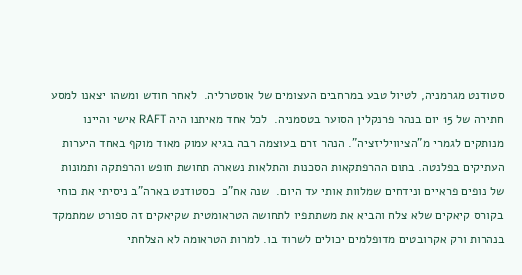סטודנט מגרמניה, לטיול טבע במרחבים העצומים של אוסטרליה.  לאחר חודש ומשהו יצאנו למסע חתירה של 15 יום בנהר פרנקלין הסוער בטסמניה.  לכל אחד מאיתנו היה RAFT אישי והיינו מנותקים לגמרי מ"הציוויליזציה". הנהר זרם בעוצמה רבה בגיא עמוק מאוד מוקף באחד היערות העתיקים בפלנטה. בתום ההרפתקאות הסכנות והתלאות נשארה תחושת חופש והרפתקה ותמונות של נופים פראיים ונידחים שמלוות אותי עד היום.  שנה אח"כ  כסטודנט בארה"ב ניסיתי את כוחי בקורס קיאקים שלא צלח והביא את משתתפיו לתחושה הטראומטית שקיאקים זה ספורט שמתמקד בנהרות ורק אקרובטים מדופלמים יכולים לשרוד בו. למרות הטראומה לא הצלחתי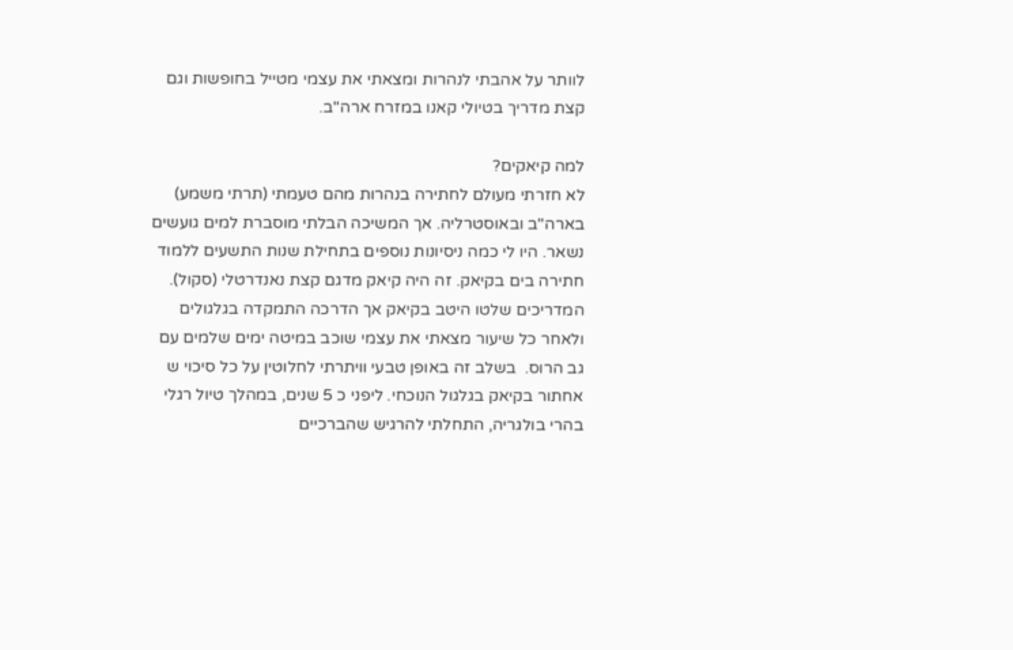לוותר על אהבתי לנהרות ומצאתי את עצמי מטייל בחופשות וגם קצת מדריך בטיולי קאנו במזרח ארה"ב.

למה קיאקים?
לא חזרתי מעולם לחתירה בנהרות מהם טעמתי (תרתי משמע) בארה"ב ובאוסטרליה. אך המשיכה הבלתי מוסברת למים גועשים נשאר. היו לי כמה ניסיונות נוספים בתחילת שנות התשעים ללמוד חתירה בים בקיאק. זה היה קיאק מדגם קצת נאנדרטלי (סקול). המדריכים שלטו היטב בקיאק אך הדרכה התמקדה בגלגולים ולאחר כל שיעור מצאתי את עצמי שוכב במיטה ימים שלמים עם גב הרוס.  בשלב זה באופן טבעי וויתרתי לחלוטין על כל סיכוי ש אחתור בקיאק בגלגול הנוכחי. ליפני כ 5 שנים, במהלך טיול רגלי בהרי בולגריה, התחלתי להרגיש שהברכיים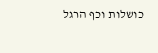כושלות וכף הרגל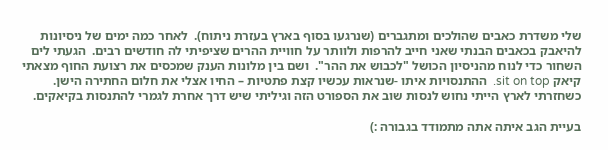שלי משדרת כאבים שהולכים ומתגברים (שנרגעו בסוף בארץ בעזרת ניתוח).  לאחר כמה ימים של ניסיונות להיאבק בכאבים הבנתי שאני חייב להרפות ולוותר על חוויית ההרים שציפיתי לה חודשים רבים.  הגעתי לים השחור כדי לנוח מהניסיון הכושל "לכבוש את ההר".  ושם בין מלונות הענק שמכסים את רצועת החוף מצאתי קיאק sit on top.  ההתנסויות איתו -שנראות עכשיו קצת פתטיות – החיו אצלי את חלום החתירה הישן.  כשחזרתי לארץ הייתי נחוש לנסות שוב את הספורט הזה וגיליתי שיש דרך אחרת לגמרי להתנסות בקיאקים.

בעיית הגב איתה אתה מתמודד בגבורה :)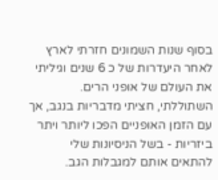בסוף שנות השמונים חזרתי לארץ לאחר היעדרות של כ 6 שנים וגיליתי את העולם של אופני הרים. השתוללתי, חציתי מדבריות בנגב, אך עם הזמן האופניים הפכו ליותר ויתר ביזריות - בשל הניסיונות שלי להתאים אותם למגבלות הגב.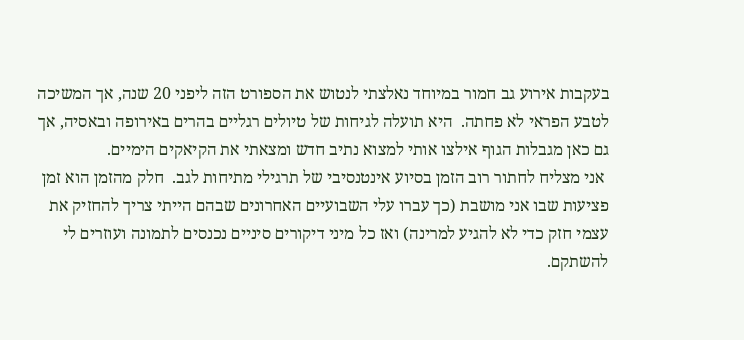בעקבות אירוע גב חמור במיוחד נאלצתי לנטוש את הספורט הזה ליפני 20 שנה, אך המשיכה לטבע הפראי לא פחתה.  היא תועלה לגיחות של טיולים רגליים בהרים באירופה ובאסיה, אך גם כאן מגבלות הגוף אילצו אותי למצוא נתיב חדש ומצאתי את הקיאקים הימיים.
 אני מצליח לחתור רוב הזמן בסיוע אינטנסיבי של תרגילי מתיחות לגב.  חלק מהזמן הוא זמן פציעות שבו אני מושבת (כך עברו עלי השבועיים האחרונים שבהם הייתי צריך להחזיק את עצמי חזק כדי לא להגיע למרינה) ואז כל מיני דיקורים סיניים נכנסים לתמונה ועוזרים לי להשתקם.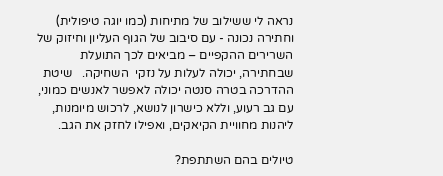נראה לי ששילוב של מתיחות (כמו יוגה טיפולית) וחתירה נכונה - עם סיבוב של הגוף העליון וחיזוק של השרירים ההקפיים – מביאים לכך התועלת שבחתירה, יכולה לעלות על נזקי  השחיקה.   שיטת ההדרכה בטרה סנטה יכולה לאפשר לאנשים כמוני, עם גב רעוע, וללא כישרון לנושא, לרכוש מיומנות, ליהנות מחוויית הקיאקים, ואפילו לחזק את הגב.

טיולים בהם השתתפת?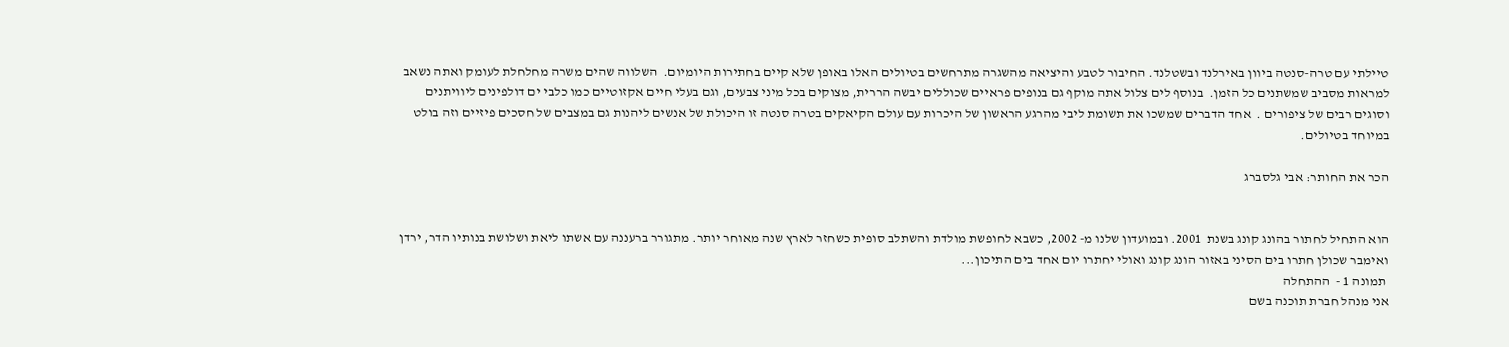טיילתי עם טרה-סנטה ביוון באירלנד ובשטלנד. החיבור לטבע והיציאה מהשגרה מתרחשים בטיולים האלו באופן שלא קיים בחתירות היומיום.  השלווה שהים משרה מחלחלת לעומק ואתה נשאב למראות מסביב שמשתנים כל הזמן.  בנוסף לים צלול אתה מוקף גם בנופים פראיים שכוללים יבשה הררית, מצוקים בכל מיני צבעים, וגם בעלי חיים אקזוטיים כמו כלבי ים דולפינים ליוויתנים וסוגים רבים של ציפורים .  אחד הדברים שמשכו את תשומת ליבי מהרגע הראשון של היכרות עם עולם הקיאקים בטרה סנטה זו היכולת של אנשים ליהנות גם במצבים של חסכים פיזיים וזה בולט במיוחד בטיולים.

הכר את החותר: אבי גלסברג


הוא התחיל לחתור בהונג קונג בשנת  2001. ובמועדון שלנו מ- 2002, כשבא לחופשת מולדת והשתלב סופית כשחזר לארץ שנה מאוחר יותר. מתגורר ברעננה עם אשתו ליאת ושלושת בנותיו הדר, ירדן ואימבר שכולן חתרו בים הסיני באזור הונג קונג ואולי יחתרו יום אחד בים התיכון...
 תמונה 1 -  ההתחלה
אני מנהל חברת תוכנה בשם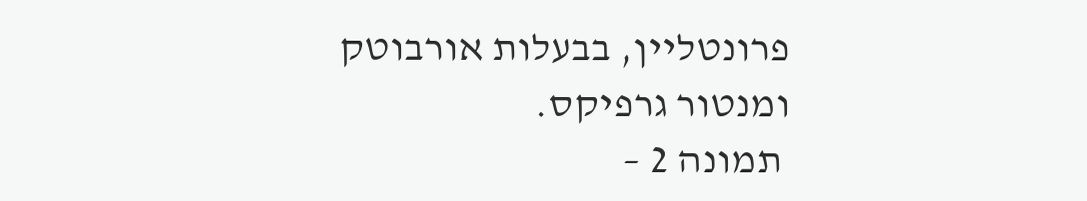פרונטליין, בבעלות אורבוטק ומנטור גרפיקס.
 תמונה 2 –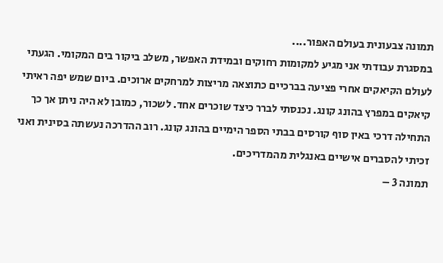תמונה צבעונית בעולם האפור....
במסגרת עבודתי אני מגיע למקומות רחוקים ובמידת האפשר, משלב ביקור בים המקומי. הגעתי לעולם הקיאקים אחרי פציעה בברכיים כתוצאה מריצות למרחקים ארוכים. ביום שמש יפה ראיתי קיאקים במפרץ בהונג קונג. נכנסתי לברר כיצד שוכרים אחד. לשכור, כמובן לא היה ניתן אך כך התחילה דרכי באין סוף קורסים בבתי הספר הימיים בהונג קונג. רוב ההדרכה נעשתה בסינית ואני זכיתי להסברים אישיים באנגלית מהמדריכים.
תמונה 3 –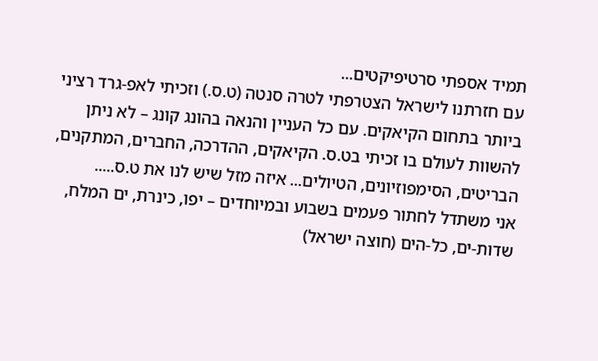תמיד אספתי סרטיפיקטים...
עם חזרתנו לישראל הצטרפתי לטרה סנטה (ט.ס.) וזכיתי לאפ-גרד רציני ביותר בתחום הקיאקים. עם כל העניין והנאה בהונג קונג – לא ניתן להשוות לעולם בו זכיתי בט.ס. הקיאקים, ההדרכה, החברים, המתקנים, הבריטים, הסימפוזיונים, הטיולים... איזה מזל שיש לנו את ט.ס.....
אני משתדל לחתור פעמים בשבוע ובמיוחדים – יפו, כינרת, ים המלח, שדות-ים, כל-הים (חוצה ישראל)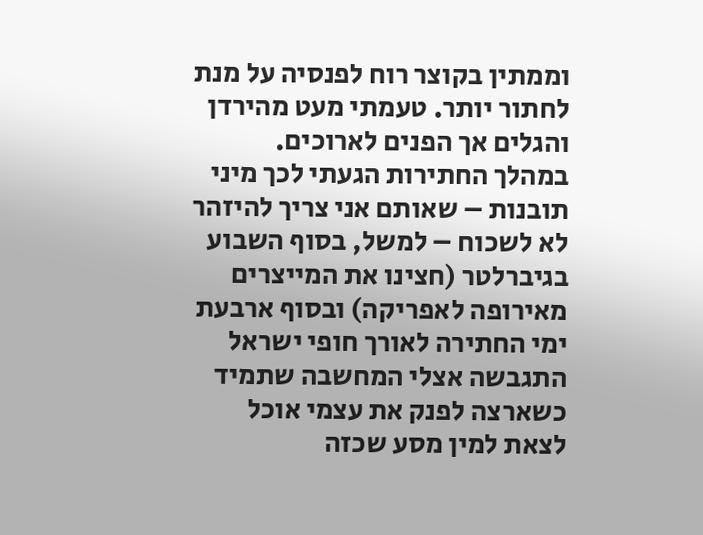וממתין בקוצר רוח לפנסיה על מנת לחתור יותר. טעמתי מעט מהירדן והגלים אך הפנים לארוכים.
במהלך החתירות הגעתי לכך מיני תובנות – שאותם אני צריך להיזהר לא לשכוח – למשל, בסוף השבוע בגיברלטר (חצינו את המייצרים מאירופה לאפריקה) ובסוף ארבעת ימי החתירה לאורך חופי ישראל התגבשה אצלי המחשבה שתמיד כשארצה לפנק את עצמי אוכל לצאת למין מסע שכזה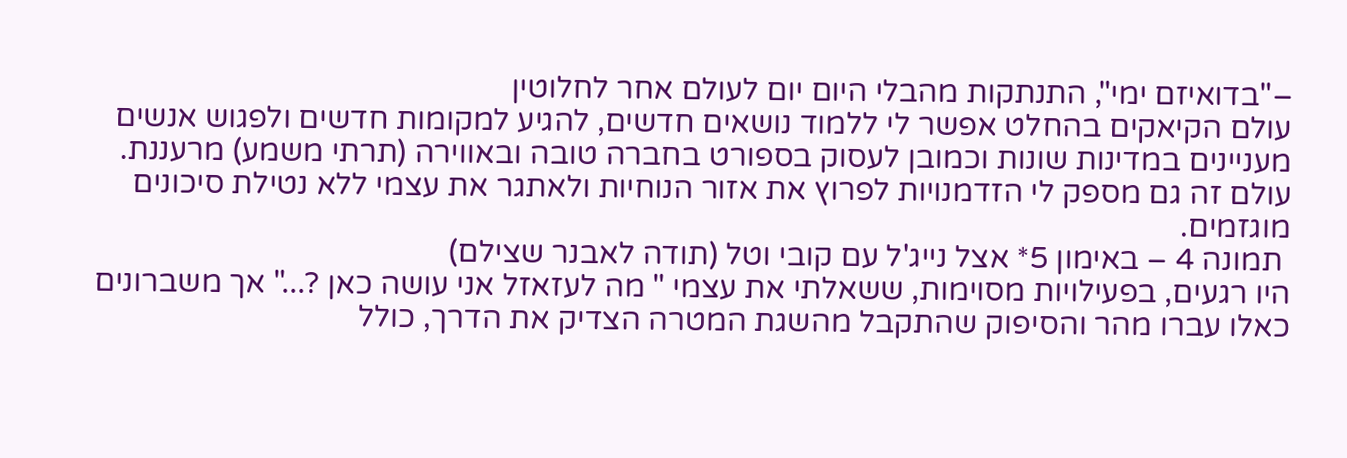–"בדואיזם ימי", התנתקות מהבלי היום יום לעולם אחר לחלוטין
עולם הקיאקים בהחלט אפשר לי ללמוד נושאים חדשים, להגיע למקומות חדשים ולפגוש אנשים מעניינים במדינות שונות וכמובן לעסוק בספורט בחברה טובה ובאווירה (תרתי משמע) מרעננת. עולם זה גם מספק לי הזדמנויות לפרוץ את אזור הנוחיות ולאתגר את עצמי ללא נטילת סיכונים מוגזמים.
 תמונה 4 – באימון 5* אצל נייג'ל עם קובי וטל (תודה לאבנר שצילם)
היו רגעים, בפעילויות מסוימות, ששאלתי את עצמי " מה לעזאזל אני עושה כאן ?..." אך משברונים כאלו עברו מהר והסיפוק שהתקבל מהשגת המטרה הצדיק את הדרך, כולל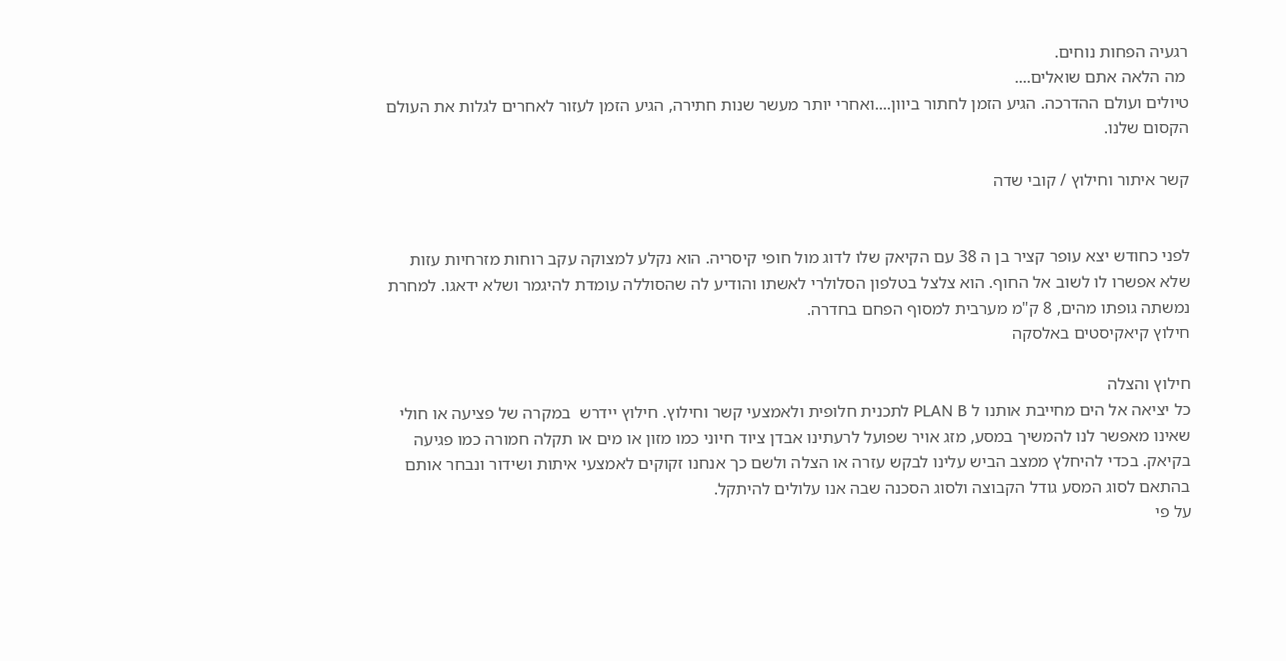רגעיה הפחות נוחים.
 מה הלאה אתם שואלים....
טיולים ועולם ההדרכה. הגיע הזמן לחתור ביוון....ואחרי יותר מעשר שנות חתירה, הגיע הזמן לעזור לאחרים לגלות את העולם הקסום שלנו.

קשר איתור וחילוץ / קובי שדה


לפני כחודש יצא עופר קציר בן ה 38 עם הקיאק שלו לדוג מול חופי קיסריה. הוא נקלע למצוקה עקב רוחות מזרחיות עזות שלא אפשרו לו לשוב אל החוף. הוא צלצל בטלפון הסלולרי לאשתו והודיע לה שהסוללה עומדת להיגמר ושלא ידאגו. למחרת נמשתה גופתו מהים, 8 ק"מ מערבית למסוף הפחם בחדרה.
חילוץ קיאקיסטים באלסקה

חילוץ והצלה
כל יציאה אל הים מחייבת אותנו ל PLAN B לתכנית חלופית ולאמצעי קשר וחילוץ. חילוץ יידרש  במקרה של פציעה או חולי שאינו מאפשר לנו להמשיך במסע, מזג אויר שפועל לרעתינו אבדן ציוד חיוני כמו מזון או מים או תקלה חמורה כמו פגיעה בקיאק. בכדי להיחלץ ממצב הביש עלינו לבקש עזרה או הצלה ולשם כך אנחנו זקוקים לאמצעי איתות ושידור ונבחר אותם בהתאם לסוג המסע גודל הקבוצה ולסוג הסכנה שבה אנו עלולים להיתקל.
על פי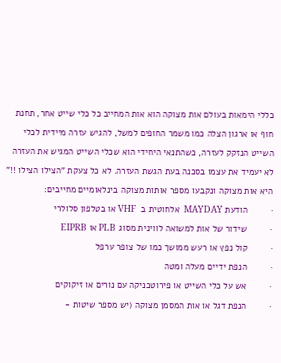כללי הימאות בעולם אות מצוקה הוא אות המחייב כל כלי שייט אחר, תחנת חוף או ארגון הצלה כמו משמר החופים למשל, להגיש עזרה מיידית לכלי השייט הנזקק לעזרה, כשהתנאי היחידי הוא שכלי השייט המגיש את העזרה לא יעמיד את עצמו בסכנה בעת הגשת העזרה. לא כל צעקת "הצילו הצילו !!" היא אות מצוקה ונקבעו מספר אותות מצוקה בינלאומיים מחייבים:
·         הודעת MAYDAY  אלחוטית ב  VHF או בטלפון סלולרי
·         שידור של אות למשואה לווינית מסוג PLB או EIPRB
·         קול נפץ או רעש ממושך כמו של צופר ערפל
·         הנפת ידיים מעלה ומטה
·         אש על כלי השייט או פירוטכניקה עם נורים או זיקוקים
·         הנפת דגל או אות המסמן מצוקה (יש מספר שיטות -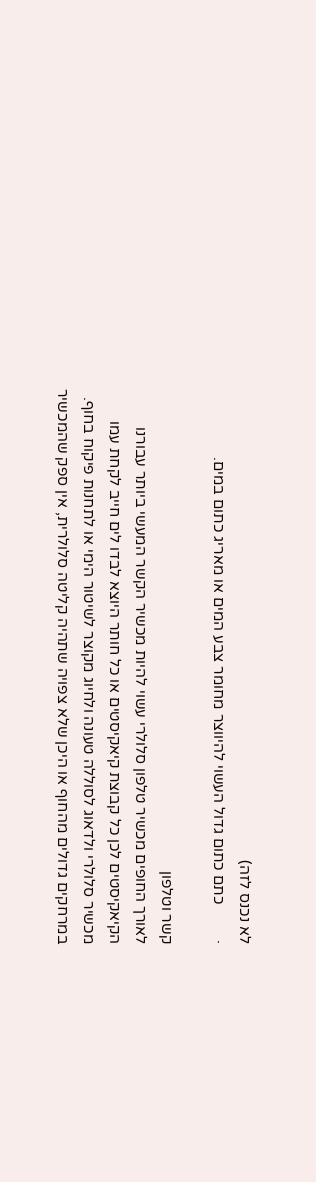לא נכנס לזה)
·         כתם כתום גדול העשוי להיווצר מחומר צבע המים או מאריג כתום במים.

קשר וטלפון
לאורך החופים מכשיר טלפון סלולרי עשוי להיות מכשיר הקשר המעשי ביותר עבורנו הקיאקיסטים לכן כל קבוצת קיאקיסטים או כל חותר היוצא לבדו לים חייב לקחת עמו מכשיר סלולרי ולדאוג לסוללה טעונה ולחיוג מקוצר לשיטור הימי או לתחנות פיקוח בחוף. במרחקים גדולים מהחוף או היכן שלא צפויה שתהיה קליטה סלולרית, אין ספק שהמכשיר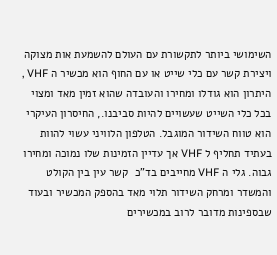השימושי ביותר לתקשורת עם העולם להשמעת אות מצוקה ויצירת קשר עם כלי שייט או עם החוף הוא מכשיר ה VHF , היתרון הוא גודלו ומחירו והעובדה שהוא זמין מאד ומצוי בכל כלי השייט שעשויים להיות סביבנו., החיסרון העיקרי הוא טווח השידור המוגבל. הטלפון הלוויני עשוי להוות בעתיד תחליף ל VHF אך עדיין הזמינות שלו נמוכה ומחירו גבוה. גלי ה VHF מחייבים בד"כ  קשר עין בין הקולט והמשדר ומרחק השידור תלוי מאד בהספק המכשיר ובעוד שבספינות מדובר לרוב במכשירים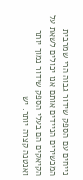נייחים עם הספק שידור גבוה הרי שמרבית המכשירים הניידים אותם אנו יכולים לשאת על הקיאקים הם בעלי הספק שידור נמוך יותר ואנטנה קצרה יותר. יש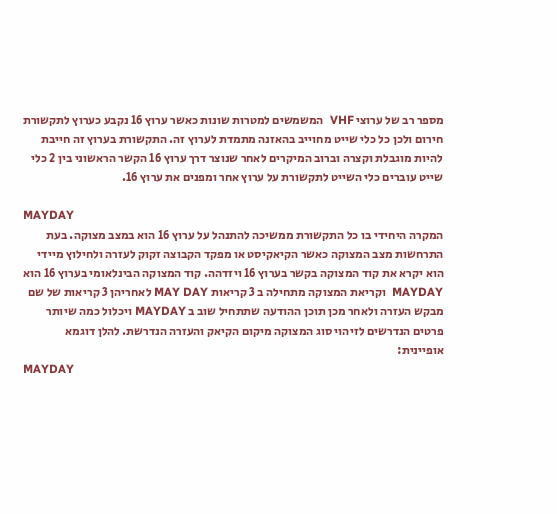מספר רב של ערוצי VHF  המשמשים למטרות שונות כאשר ערוץ 16 נקבע כערוץ לתקשורת חירום ולכן כל כלי שייט מחוייב בהאזנה מתמדת לערוץ זה. התקשורת בערוץ זה חייבת להיות מוגבלת וקצרה וברוב המיקרים לאחר שנוצר דרך ערוץ 16 הקשר הראשוני בין 2 כלי שייט עוברים כלי השייט לתקשורת על ערוץ אחר ומפנים את ערוץ 16.

MAYDAY
המקרה היחידי בו כל התקשורת ממשיכה להתנהל על ערוץ 16 הוא במצב מצוקה. בעת התרחשות מצב המצוקה כאשר הקיאקיסט או מפקד הקבוצה זקוק לעזרה ולחילוץ מיידי הוא יקרא את קוד המצוקה בקשר בערוץ 16 ויזדהה. קוד המצוקה הבינלאומי בערוץ 16 הוא MAYDAY  וקריאת המצוקה מתחילה ב 3 קריאות MAY DAY לאחריהן 3 קריאות של שם מבקש העזרה ולאחר מכן תוכן ההודעה שתתחיל שוב ב MAYDAY ויכלול כמה שיותר  פרטים הנדרשים לזיהוי סוג המצוקה מיקום הקיאק והעזרה הנדרשת. להלן דוגמא אופיינית:
MAYDAY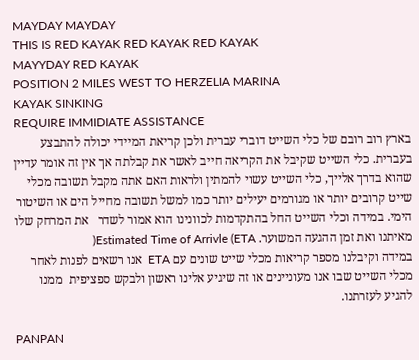MAYDAY MAYDAY
THIS IS RED KAYAK RED KAYAK RED KAYAK
MAYYDAY RED KAYAK
POSITION 2 MILES WEST TO HERZELIA MARINA
KAYAK SINKING
REQUIRE IMMIDIATE ASSISTANCE
בארץ רוב רובם של כלי השייט דוברי עברית ולכן קריאת המיידי יכולה להתבצע בעברית. כלי השייט שקיבל את הקריאה חייב לאשר את קבלתה אך אין זה אומר עדיין שהוא בדרך אלייך, כלי השייט עשוי להמתין ולראות האם אתה מקבל תשובה מכלי שייט קרובים יותר או מגורמים יעילים יותר כמו למשל תשובה מחייל הים או השיטור הימי. במידה וכלי השייט החל בהתקדמות לכוונינו הוא אמור לשדר   את המרחק שלו מאיתנו ואת זמן ההגעה המשוער. Estimated Time of Arrivle (ETA(
במידה וקיבלנו מספר קריאות מכלי שייט שונים עם ETA  אנו רשאים לפנות לאחר מכלי השייט שבו אנו מעוניינים או זה שיגיע אלינו ראשון ולבקש ספציפית  ממנו להגיע לעזרתנו.

PANPAN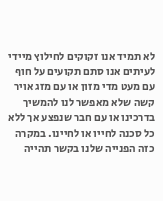לא תמיד אנו זקוקים לחילוץ מיידי לעיתים אנו סתם תקועים על חוף עם מעט מדי מזון או עם מזג אויר קשה שלא מאפשר לנו להמשיך בדרכינו או עם חבר שנפצע אך ללא כל סכנה לחייו או לחיינו. במקרה כזה הפנייה שלנו בקשר תהייה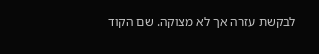לבקשת עזרה אך לא מצוקה. שם הקוד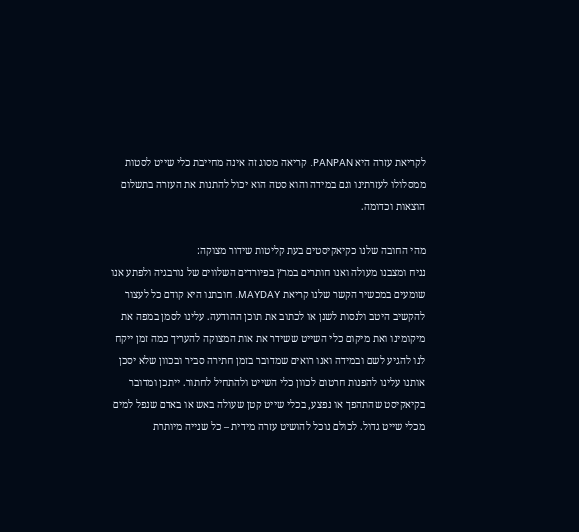לקריאת עזרה היא PANPAN. קריאה מסוג זה אינה מחייבת כלי שייט לסטות ממסלולו לעזרתינו וגם במידה והוא סטה הוא יכול להתנות את העזרה בתשלום הוצאות וכדומה.

מהי החובה שלנו כקיאקיסטים בעת קליטות שידור מצוקה:
נניח ומצבנו מעולה ואנו חותרים במרץ בפיורדים השלווים של נורבגיה ולפתע אנו שומעים במכשיר הקשר שלנו קריאת MAYDAY. חובתנו היא קודם כל לעצור להקשיב היטב ולנסות לשנן או לכתוב את תוכן ההודעה. עלינו לסמן במפה את מיקומינו ואת מיקום כלי השייט ששידר את אות המצוקה להעריך כמה זמן ייקח לנו להגיע לשם ובמידה ואנו רואים שמדובר בזמן חתירה סביר ובכוון שלא יסכן אותנו עלינו להפנות חרטום לכוון כלי השייט ולהתחיל לחתור. ייתכן ומדובר בקיאקיסט שהתהפך או נפצע, בכלי שייט קטן שעולה באש או באדם שנפל למים מכלי שייט גדול. לכולם נוכל להושיט עזרה מידית – כל שנייה מיותרת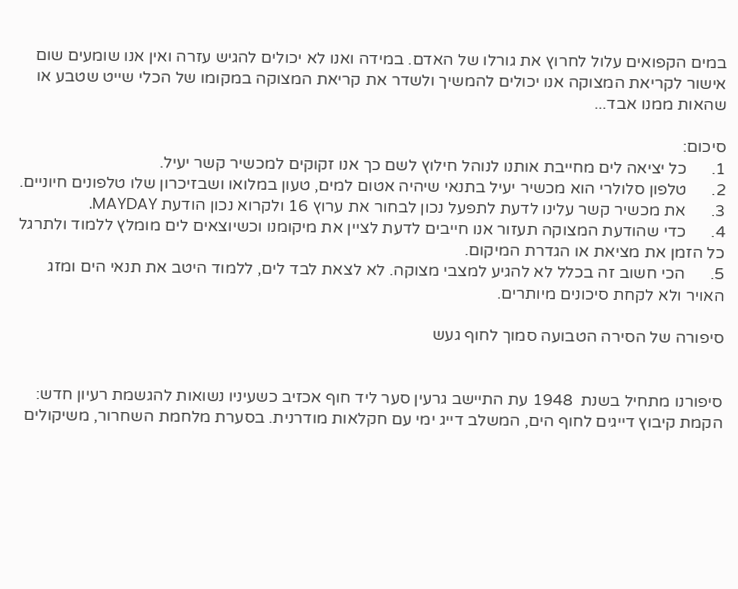במים הקפואים עלול לחרוץ את גורלו של האדם. במידה ואנו לא יכולים להגיש עזרה ואין אנו שומעים שום אישור לקריאת המצוקה אנו יכולים להמשיך ולשדר את קריאת המצוקה במקומו של הכלי שייט שטבע או שהאות ממנו אבד...

סיכום:
1.      כל יציאה לים מחייבת אותנו לנוהל חילוץ לשם כך אנו זקוקים למכשיר קשר יעיל.
2.      טלפון סלולרי הוא מכשיר יעיל בתנאי שיהיה אטום למים, טעון במלואו ושבזיכרון שלו טלפונים חיוניים.
3.      את מכשיר קשר עלינו לדעת לתפעל נכון לבחור את ערוץ 16 ולקרוא נכון הודעת MAYDAY.
4.      כדי שהודעת המצוקה תעזור אנו חייבים לדעת לציין את מיקומנו וכשיוצאים לים מומלץ ללמוד ולתרגל כל הזמן את מציאת או הגדרת המיקום.
5.      הכי חשוב זה בכלל לא להגיע למצבי מצוקה. לא לצאת לבד לים, ללמוד היטב את תנאי הים ומזג האויר ולא לקחת סיכונים מיותרים.

סיפורה של הסירה הטבועה סמוך לחוף געש


סיפורנו מתחיל בשנת  1948 עת התיישב גרעין סער ליד חוף אכזיב כשעיניו נשואות להגשמת רעיון חדש: הקמת קיבוץ דייגים לחוף הים, המשלב דייג ימי עם חקלאות מודרנית. בסערת מלחמת השחרור, משיקולים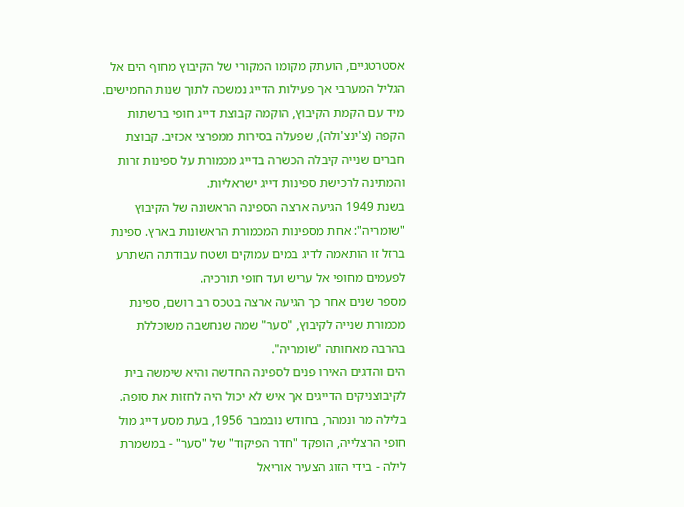אסטרטגיים, הועתק מקומו המקורי של הקיבוץ מחוף הים אל הגליל המערבי אך פעילות הדייג נמשכה לתוך שנות החמישים.
מיד עם הקמת הקיבוץ, הוקמה קבוצת דייג חופי ברשתות הקפה (צ'ינצ'ולה), שפעלה בסירות ממפרצי אכזיב. קבוצת חברים שנייה קיבלה הכשרה בדייג מכמורת על ספינות זרות והמתינה לרכישת ספינות דייג ישראליות.
בשנת 1949 הגיעה ארצה הספינה הראשונה של הקיבוץ "שומריה": אחת מספינות המכמורת הראשונות בארץ. ספינת ברזל זו הותאמה לדיג במים עמוקים ושטח עבודתה השתרע לפעמים מחופי אל עריש ועד חופי תורכיה.
מספר שנים אחר כך הגיעה ארצה בטכס רב רושם, ספינת מכמורת שנייה לקיבוץ, "סער" שמה שנחשבה משוכללת בהרבה מאחותה "שומריה".
הים והדגים האירו פנים לספינה החדשה והיא שימשה בית לקיבוצניקים הדייגים אך איש לא יכול היה לחזות את סופה.
בלילה מר ונמהר, בחודש נובמבר 1956, בעת מסע דייג מול חופי הרצלייה, הופקד "חדר הפיקוד" של "סער" - במשמרת לילה - בידי הזוג הצעיר אוריאל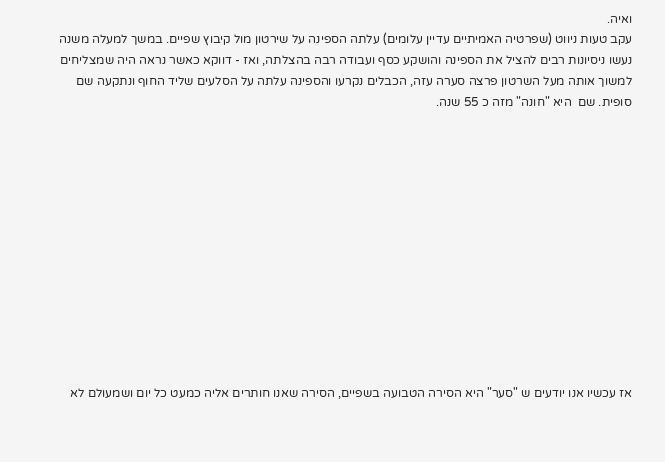ואיה.
עקב טעות ניווט (שפרטיה האמיתיים עדיין עלומים) עלתה הספינה על שירטון מול קיבוץ שפיים. במשך למעלה משנה נעשו ניסיונות רבים להציל את הספינה והושקע כסף ועבודה רבה בהצלתה, ואז - דווקא כאשר נראה היה שמצליחים למשוך אותה מעל השרטון פרצה סערה עזה, הכבלים נקרעו והספינה עלתה על הסלעים שליד החוף ונתקעה שם סופית. שם  היא "חונה" מזה כ 55 שנה.













אז עכשיו אנו יודעים ש "סער" היא הסירה הטבועה בשפיים, הסירה שאנו חותרים אליה כמעט כל יום ושמעולם לא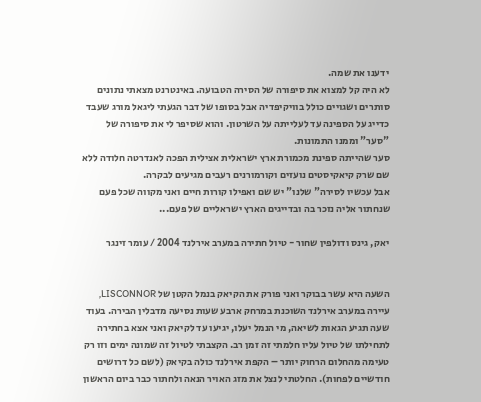ידענו את שמה.
לא היה קל למצוא את סיפורה של הסירה הטבועה. באינטרנט מצאתי נתונים סותרים ושגויים כולל בוויקיפדיה אבל בסופו של דבר הגעתי ליגאל מורג שעבד כדייג על הספינה עד לעלייתה על השרטון. והוא שסיפר לי את סיפורה של "סער" וממנו התמונות.
סער שהייתה ספינת מכמורת ארץ ישראלית אצילית הפכה לאנדרטה חלודה ללא שם שרק קיאקיסטים נועזים וקורמורנים רעבים מגיעים לבקרה.
אבל עכשיו לסירה" שלנו" יש שם ואפילו קורות חיים ואני מקווה שכל פעם שנחתור אליה נזכר בה ובדייגים הארץ ישראליים של פעם...

יאק, גינס ודולפין שחור - טיול חתירה במערב אירלנד 2004 / עומר זינגר


השעה היא עשר בבוקר ואני פורק את הקיאק בנמל הקטן של LISCONNOR, עיירה במערב אירלנד השוכנת במרחק ארבע שעות נסיעה מדבלין הבירה. בעוד שעה תגיע הגאות לשיאה, מי הנמל יעלו, יגיעו עד לקיאק ואני אצא בחתירה לתחילתו של טיול עליו חלמתי זה זמן רב. הקצבתי לטיול זה שמונה ימים וזו רק טעימה מהחלום הרחוק יותר – הקפת אירלנד כולה בקיאק (לשם כל דרושים חודשיים לפחות). החלטתי לנצל את מזג האויר הנאה ולחתור כבר ביום הראשון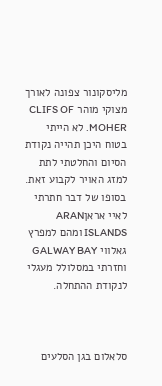מליסקונור צפונה לאורך מצוקי מוהר CLIFS OF MOHER. לא הייתי בטוח היכן תהייה נקודת הסיום והחלטתי לתת למזג האויר לקבוע זאת. בסופו של דבר חתרתי לאיי אראןARAN ISLANDS ומהם למפרץ גאלווי GALWAY BAY וחזרתי במסלולל מעגלי לנקודת ההתחלה.



סלאלום בגן הסלעים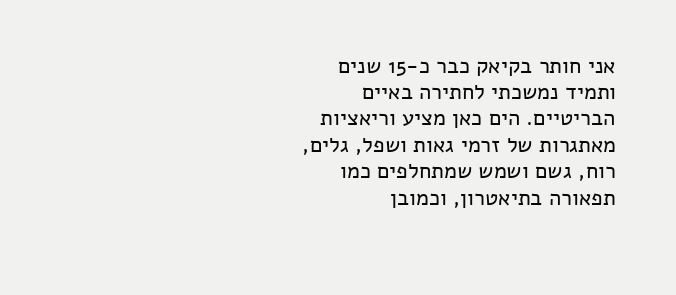אני חותר בקיאק כבר כ-15 שנים ותמיד נמשכתי לחתירה באיים הבריטיים. הים כאן מציע וריאציות מאתגרות של זרמי גאות ושפל, גלים, רוח, גשם ושמש שמתחלפים כמו תפאורה בתיאטרון, וכמובן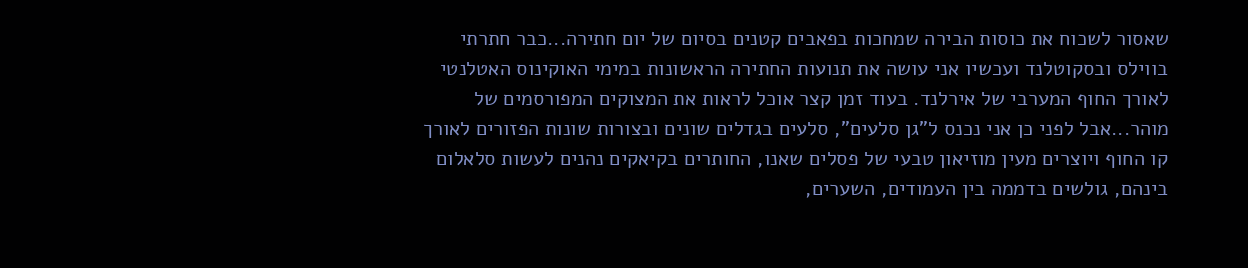שאסור לשכוח את כוסות הבירה שמחכות בפאבים קטנים בסיום של יום חתירה...כבר חתרתי בווילס ובסקוטלנד ועכשיו אני עושה את תנועות החתירה הראשונות במימי האוקינוס האטלנטי לאורך החוף המערבי של אירלנד. בעוד זמן קצר אוכל לראות את המצוקים המפורסמים של מוהר...אבל לפני כן אני נכנס ל"גן סלעים", סלעים בגדלים שונים ובצורות שונות הפזורים לאורך קו החוף ויוצרים מעין מוזיאון טבעי של פסלים שאנו, החותרים בקיאקים נהנים לעשות סלאלום בינהם, גולשים בדממה בין העמודים, השערים,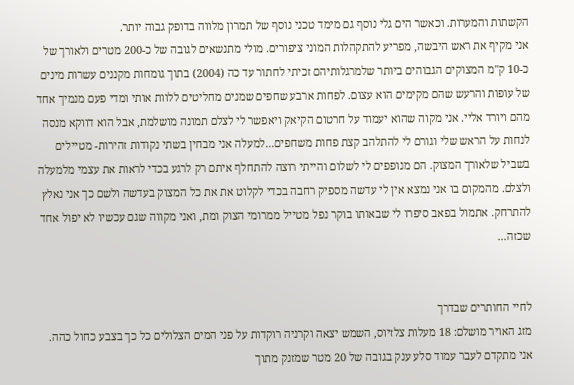הקשתות והמערות. וכאשר הים גלי נוסף גם מימד טכני נוסף של תמרון מלווה בדופק גבוה יותר.
אני מקיף את ראש היבשה, מפריע להתקהלות המוני ציפורים. מולי מתנשאים לגובה של כ-200 מטרים ולאורך של כ-10 ק"מ המצוקים הגבוהים ביותר שלמרגלותיהם זכיתי לחתור עד כה (2004) בתוך גומחות מקננים עשרות מינים של עופות והרעש שהם מקימים הוא עצום. לפחות ארבע שחפים שמנים מחליטים ללוות אותי ומדי פעם מנמיך אחד מהם ויורד אליי. אני מקוה שהוא יעמוד על חרטום הקיאק ויאפשר לי לצלם תמונה מושלמת, אבל הוא דווקא מנסה לנחות על הראש שלי וגורם לי להתלהב קצת פחות משחפים...למעלה אני מבחין בשתי נקודות זהירות- מטיילים בשביל שלאורך המצוק. הם מנופפים לי לשלום והייתי רוצה להתחלף איתם רק לרגע בכדי לראות את עצמי מלמעלה ולצלם. מהמקום בו אני נמצא אין לי עדשה מספיק רחבה בכדי לקלוט את את כל המצוק בעדשה ולשם כך אני נאלץ להתרחק. אתמול בפאב סיפרו לי שבאותו בוקר נפל מטייל ממרומי הצוק ומת, ואני מקווה שגם עכשיו לא יפול אחד שכזה...


לחיי החותרים שבדרך
מזג האויר מושלם: 18 מעלות צלזיוס, השמש יצאה וקרניה רוקדות על פני המים הצלולים כל כך בצבע כחול כהה. אני מתקדם לעבר עמוד סלע ענק בגובה של 20 מטר שמזנק מתוך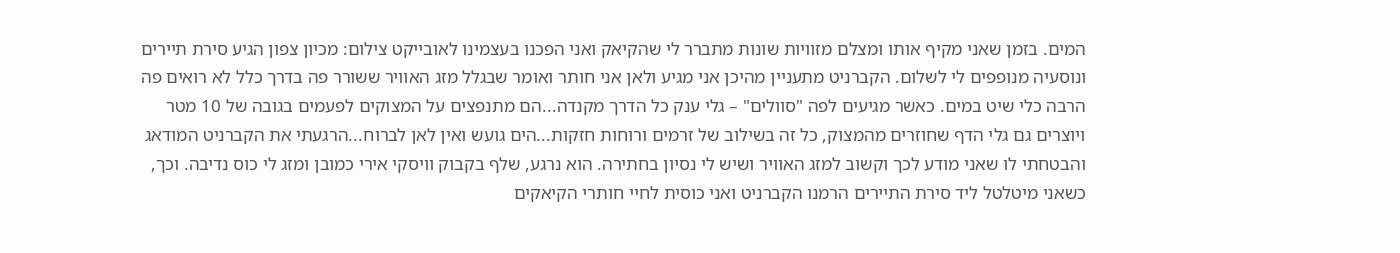המים. בזמן שאני מקיף אותו ומצלם מזוויות שונות מתברר לי שהקיאק ואני הפכנו בעצמינו לאובייקט צילום: מכיון צפון הגיע סירת תיירים ונוסעיה מנופפים לי לשלום. הקברניט מתעניין מהיכן אני מגיע ולאן אני חותר ואומר שבגלל מזג האוויר ששורר פה בדרך כלל לא רואים פה הרבה כלי שיט במים. כאשר מגיעים לפה "סוולים" – גלי ענק כל הדרך מקנדה...הם מתנפצים על המצוקים לפעמים בגובה של 10 מטר ויוצרים גם גלי הדף שחוזרים מהמצוק, כל זה בשילוב של זרמים ורוחות חזקות...הים גועש ואין לאן לברוח...הרגעתי את הקברניט המודאג והבטחתי לו שאני מודע לכך וקשוב למזג האוויר ושיש לי נסיון בחתירה. הוא נרגע, שלף בקבוק וויסקי אירי כמובן ומזג לי כוס נדיבה. וכך, כשאני מיטלטל ליד סירת התיירים הרמנו הקברניט ואני כוסית לחיי חותרי הקיאקים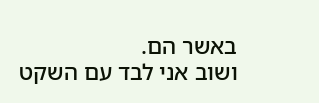באשר הם.
ושוב אני לבד עם השקט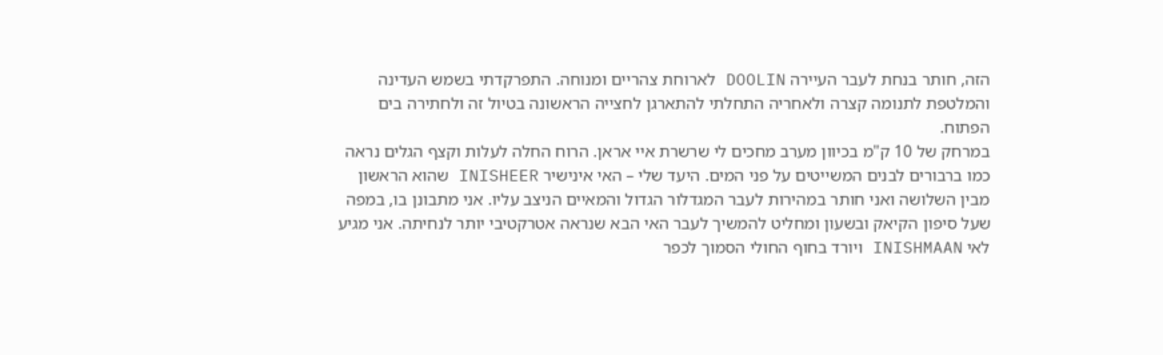הזה, חותר בנחת לעבר העיירה DOOLIN לארוחת צהריים ומנוחה. התפרקדתי בשמש העדינה והמלטפת לתנומה קצרה ולאחריה התחלתי להתארגן לחצייה הראשונה בטיול זה ולחתירה בים הפתוח.
במרחק של 10 ק"מ בכיוון מערב מחכים לי שרשרת איי אראן. הרוח החלה לעלות וקצף הגלים נראה כמו ברבורים לבנים המשייטים על פני המים. היעד שלי – האי אינישיר INISHEER שהוא הראשון מבין השלושה ואני חותר במהירות לעבר המגדלור הגדול והמאיים הניצב עליו. אני מתבונן בו, במפה שעל סיפון הקיאק ובשעון ומחליט להמשיך לעבר האי הבא שנראה אטרקטיבי יותר לנחיתה. אני מגיע לאי INISHMAAN ויורד בחוף החולי הסמוך לכפר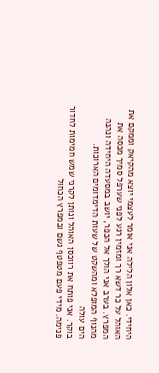היחידי. כאן אלון הלילה אני אומר לעצמי יוצא מהקיאק וממקם את האוהל על כר דשא רך ומזמין רגע לפני שערפל סמיך מכסה את המפרץ. בערב אני הולך אל הכפר, יושב במסעדה היחידה ונהנה מהנוף המופלא ומהשקט של שעות הדימדומים הארוכות.
הים עולה
בוקר. אני פותח את רווכסן האוהל ונותן לקרני שמש חמימות לחדור פנימה. מידי פעם מטפטף גשם ובמפרץ הכחול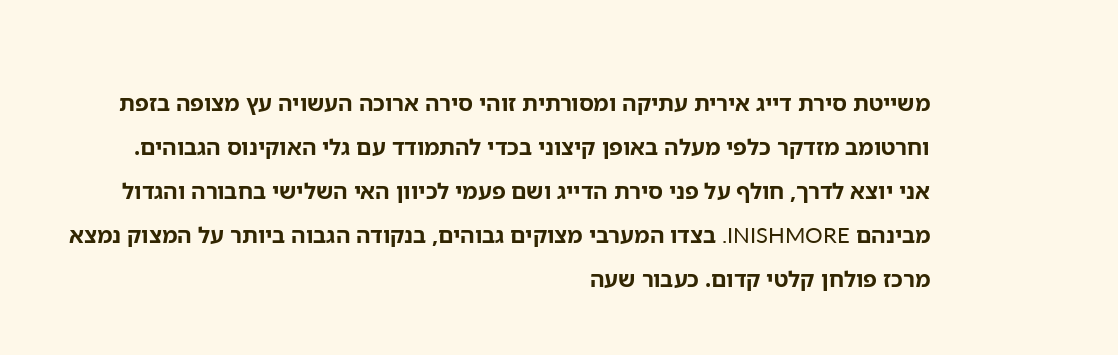משייטת סירת דייג אירית עתיקה ומסורתית זוהי סירה ארוכה העשויה עץ מצופה בזפת וחרטומב מזדקר כלפי מעלה באופן קיצוני בכדי להתמודד עם גלי האוקינוס הגבוהים.
אני יוצא לדרך, חולף על פני סירת הדייג ושם פעמי לכיוון האי השלישי בחבורה והגדול מבינהם INISHMORE. בצדו המערבי מצוקים גבוהים, בנקודה הגבוה ביותר על המצוק נמצא מרכז פולחן קלטי קדום. כעבור שעה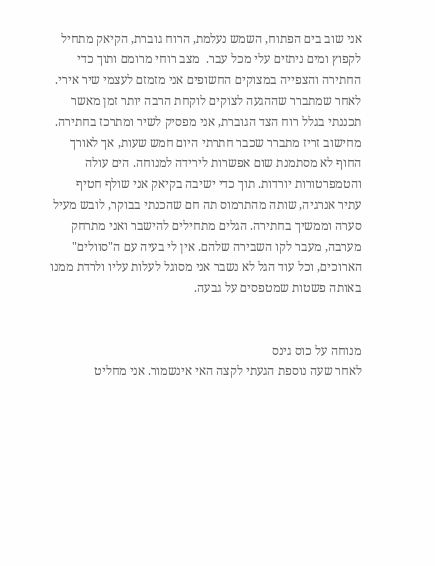אני שוב בים הפתוח, השמש נעלמת, הרוח גוברת, הקיאק מתחיל לקפוץ ומים ניתזים עלי מכל עבר.  מצב רוחי מרומם ותוך כדי החתירה והצפייה במצוקים החשופים אני מזמזם לעצמי שיר אירי. לאחר שמתברר שההגעה לצוקים לוקחת הרבה יותר זמן מאשר תכננתי בגלל רוח הצד הגוברת, אני מפסיק לשיר ומתרכז בחתירה.
מחישוב זריז מתברר שכבר חתרתי היום חמש שעות, אך לאורך החוף לא מסתמנת שום אפשרות לירידה למנוחה. הים עולה והטמפרטורות יורדות. תוך כדי ישיבה בקיאק אני שולף חטיף עתיר אנרגיה, שותה מהתרמוס תה חם שהכנתי בבוקר, לובש מעיל סערה וממשיך בחתירה. הגלים מתחילים להישבר ואני מתרחק מערבה, מעבר לקו השבירה שלהם. אין לי בעיה עם ה"סוולים" הארוכים, וכל עוד הגל לא נשבר אני מסוגל לעלות עליו ולרדת ממנו באותה פשטות שמטפסים על גבעה.


מנוחה על כוס גינס
לאחר שעה נוספת הגעתי לקצה האי אינשמור. אני מחליט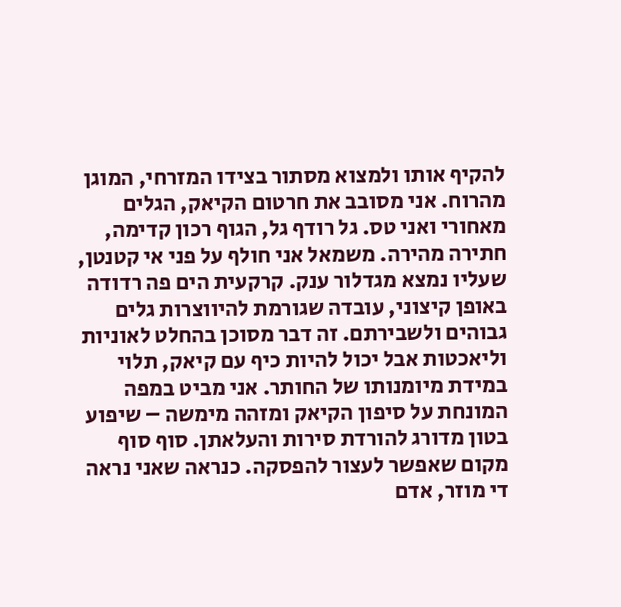להקיף אותו ולמצוא מסתור בצידו המזרחי, המוגן מהרוח. אני מסובב את חרטום הקיאק, הגלים מאחורי ואני טס. גל רודף גל, הגוף רכון קדימה, חתירה מהירה. משמאל אני חולף על פני אי קטנטן, שעליו נמצא מגדלור ענק. קרקעית הים פה רדודה באופן קיצוני, עובדה שגורמת להיווצרות גלים גבוהים ולשבירתם. זה דבר מסוכן בהחלט לאוניות וליאכטות אבל יכול להיות כיף עם קיאק, תלוי במידת מיומנותו של החותר. אני מביט במפה המונחת על סיפון הקיאק ומזהה מימשה – שיפוע בטון מדורג להורדת סירות והעלאתן. סוף סוף מקום שאפשר לעצור להפסקה. כנראה שאני נראה די מוזר, אדם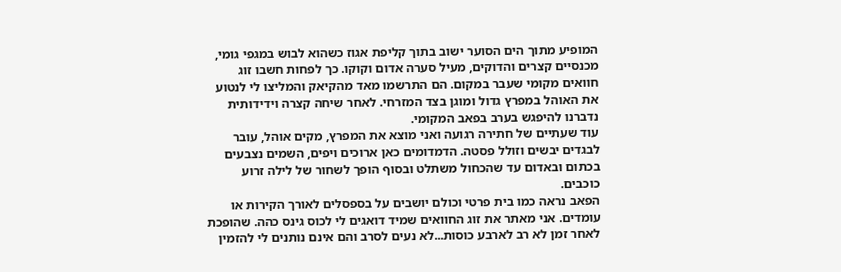המופיע מתוך הים הסוער ישוב בתוך קליפת אגוז כשהוא לבוש במגפי גומי, מכנסיים קצרים והדוקים, מעיל סערה אדום וקוקו. כך לפחות חשבו זוג חוואים מקומי שעבר במקום. הם התרשמו מאד מהקיאק והמליצו לי לנטוע את האוהל במפרץ גדול ומוגן בצד המזרחי. לאחר שיחה קצרה וידידותית נדברנו להיפגש בערב בפאב המקומי.
עוד שעתיים של חתירה רגועה ואני מוצא את המפרץ, מקים אוהל, עובר לבגדים יבשים וזולל פסטה. הדמדומים כאן ארוכים ויפים, השמים נצבעים בכתום ובאדום עד שהכחול משתלט ובסוף הופך לשחור של לילה זרוע כוכבים.
הפאב נראה כמו בית פרטי וכולם יושבים על בספסלים לאורך הקירות או עומדים. אני מאתר את זוג החוואים שמיד דואגים לי לכוס גינס כהה. שהופכת לאחר זמן לא רב לארבע כוסות...לא נעים לסרב והם אינם נותנים לי להזמין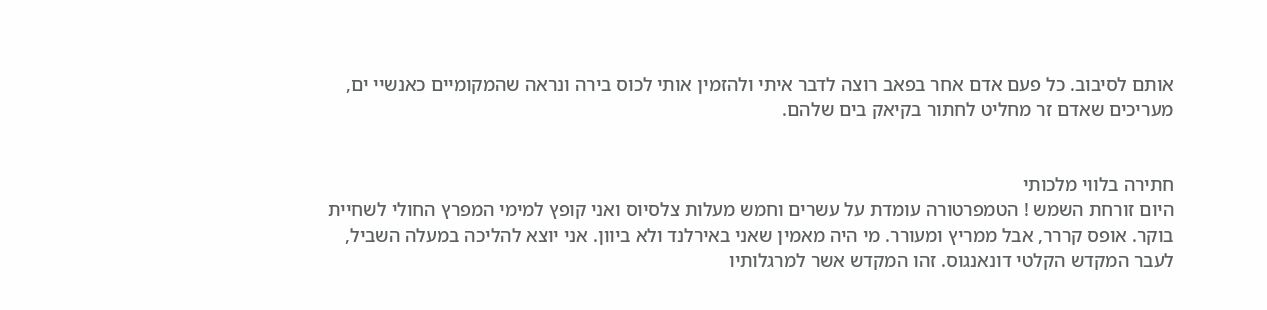אותם לסיבוב. כל פעם אדם אחר בפאב רוצה לדבר איתי ולהזמין אותי לכוס בירה ונראה שהמקומיים כאנשיי ים, מעריכים שאדם זר מחליט לחתור בקיאק בים שלהם.


חתירה בלווי מלכותי
היום זורחת השמש ! הטמפרטורה עומדת על עשרים וחמש מעלות צלסיוס ואני קופץ למימי המפרץ החולי לשחיית בוקר. אופס קררר, אבל ממריץ ומעורר. מי היה מאמין שאני באירלנד ולא ביוון. אני יוצא להליכה במעלה השביל, לעבר המקדש הקלטי דונאנגוס. זהו המקדש אשר למרגלותיו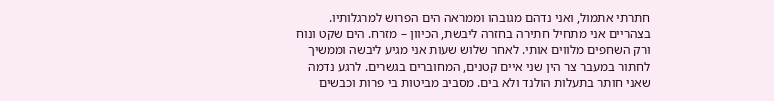חתרתי אתמול, ואני נדהם מגובהו וממראה הים הפרוש למרגלותיו. בצהריים אני מתחיל חתירה בחזרה ליבשת, הכיוון – מזרח. הים שקט ונוח ורק השחפים מלווים אותי. לאחר שלוש שעות אני מגיע ליבשה וממשיך לחתור במעבר צר הין שני איים קטנים, המחוברים בגשרים. לרגע נדמה שאני חותר בתעלות הולנד ולא בים. מסביב מביטות בי פרות וכבשים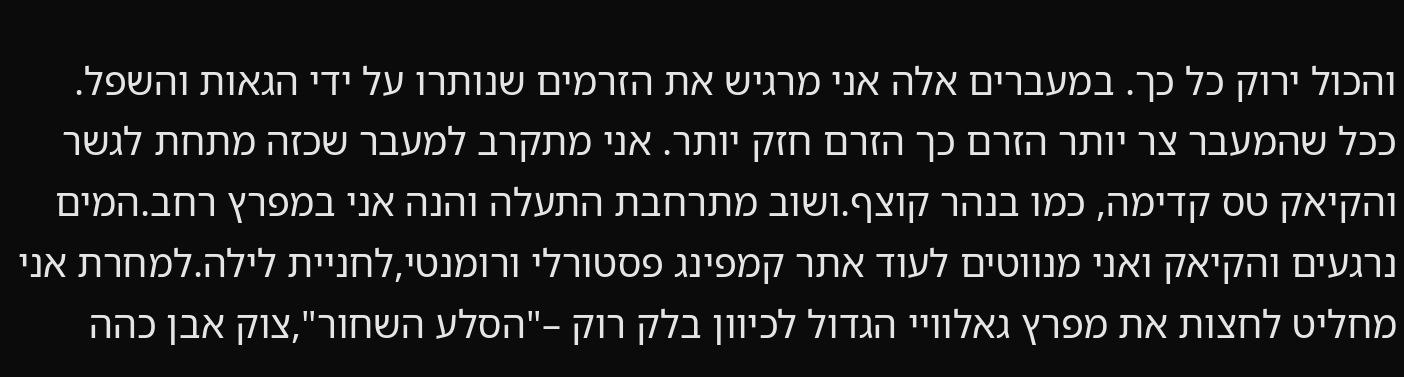והכול ירוק כל כך. במעברים אלה אני מרגיש את הזרמים שנותרו על ידי הגאות והשפל. ככל שהמעבר צר יותר הזרם כך הזרם חזק יותר. אני מתקרב למעבר שכזה מתחת לגשר והקיאק טס קדימה, כמו בנהר קוצף.ושוב מתרחבת התעלה והנה אני במפרץ רחב.המים נרגעים והקיאק ואני מנווטים לעוד אתר קמפינג פסטורלי ורומנטי,לחניית לילה.למחרת אני מחליט לחצות את מפרץ גאלוויי הגדול לכיוון בלק רוק –"הסלע השחור",צוק אבן כהה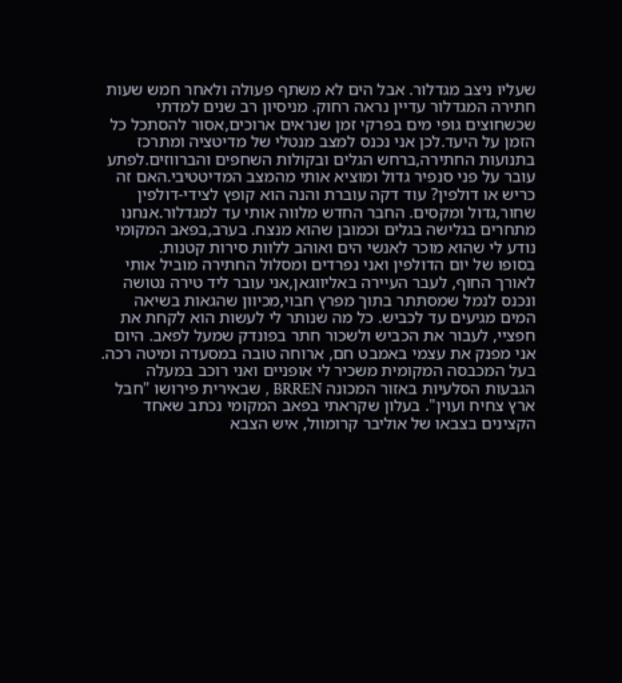שעליו ניצב מגדלור. אבל הים לא משתף פעולה ולאחר חמש שעות חתירה המגדלור עדיין נראה רחוק. מניסיון רב שנים למדתי שכשחוצים גופי מים בפרקי זמן שנראים ארוכים,אסור להסתכל כל הזמן על היעד.לכן אני נכנס למצב מנטלי של מדיטציה ומתרכז בתנועות החתירה,ברחש הגלים ובקולות השחפים והברווזים.לפתע עובר על פני סנפיר גדול ומוציא אותי מהמצב המדיטטיבי.האם זה כריש או דולפין? עוד דקה עוברת והנה הוא קופץ לצידי-דולפין שחור,גדול ומקסים. החבר החדש מלווה אותי עד למגדלור.אנחנו מתחרים בגלישה בגלים וכמובן שהוא מנצח. בערב,בפאב המקומי נודע לי שהוא מוכר לאנשי הים ואוהב ללוות סירות קטנות.
בסופו של יום הדולפין ואני נפרדים ומסלול החתירה מוביל אותי לאורך החוף, לעבר העיירה באליווגאן,אני עובר ליד טירה נטושה ונכנס לנמל שמסתתר בתוך מפרץ חבוי,מכיוון שהגאות בשיאה המים מגיעים עד לכביש. כל מה שנותר לי לעשות הוא לקחת את חפציי, לעבור את הכביש ולשכור חתר בפונדק שמעל לפאב. היום אני מפנק את עצמי באמבט חם, ארוחה טובה במסעדה ומיטה רכה.
בעל המכבסה המקומית משכיר לי אופניים ואני רוכב במעלה הגבעות הסלעיות באזור המכונה BRREN , שבאירית פירושו "חבל ארץ צחיח ועוין". בעלון שקראתי בפאב המקומי נכתב שאחד הקצינים בצבאו של אוליבר קרומוול, איש הצבא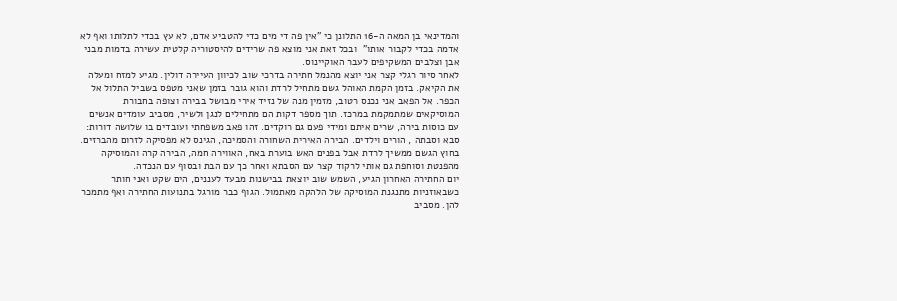והמדינאי בן המאה ה-16 התלונן כי "אין פה די מים כדי להטביע אדם, לא עץ בכדי לתלותו ואף לא אדמה בכדי לקבור אותו"  ובכל זאת אני מוצא פה שרידים להיסטוריה קלטית עשירה בדמות מבני אבן וצלבים המשקיפים לעבר האוקיינוס.
לאחר סיור רגלי קצר אני יוצא מהנמל חתירה בדרכי שוב לכיוון העיירה דולין. מגיע למזח ומעלה את הקיאק. בזמן הקמת האוהל גשם מתחיל לרדת והוא גובר בזמן שאני מטפס בשביל התלול אל הכפר. אל הפאב אני נכנס רטוב, מזמין מנה של נזיד אירי מבושל בבירה וצופה בחבורת המוסיקאים שמתמקמת במרכז. תוך מספר דקות הם מתחילים לנגן ולשיר, מסביב עומדים אנשים עם כוסות בירה, שרים איתם ומידי פעם גם רוקדים. זהו פאב משפחתי ועובדים בו שלושה דורות: סבא וסבתה , הורים וילדים. הבירה האירית השחורה והסמיכה, הגינס לא מפסיקה לזרום מהברזים. בחוץ הגשם ממשיך לרדת אבל בפנים האש בוערת באח, האווירה חמה, הבירה קרה והמוסיקה מהפנטת וסוחפת גם אותי לרקוד קצר עם הסבתא ואחר כך עם הבת ובסוף עם הנכדה.
יום החתירה האחרון הגיע, השמש שוב יוצאת בבישנות מבעד לעננים, הים שקט ואני חותר כשבאוזניות מתנגנת המוסיקה של הלהקה מאתמול. הגוף כבר מורגל בתנועות החתירה ואף מתמכר להן. מסביב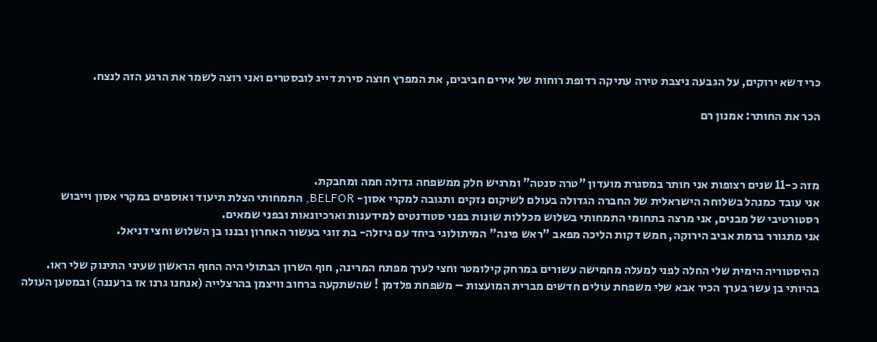כרי דשא ירוקים, על הגבעה ניצבת טירה עתיקה רדופת רוחות של אירים חביבים, את המפרץ חוצה סירת דייג לובסטרים ואני רוצה לשמר את הרגע הזה לנצח.

הכר את החותר: אמנון רם



מזה כ-11 שנים רצופות אני חותר במסגרת מועדון "טרה סנטה" ומרגיש חלק ממשפחה גדולה חמה ומחבקת.
אני עובד כמנהל בשלוחה הישראלית של החברה הגדולה בעולם לשיקום נזקים ותגובה למקרי אסון- BELFOR, התמחותי הצלת תיעוד ואוספים במקרי אסון וייבוש רסטורטיבי של מבנים, אני מרצה בתחומי התמחותי בשלוש מכללות שונות בפני סטודנטים למידענות וארכיונאות ובפני שמאים.
אני מתגורר ברמת אביב הירוקה, חמש דקות הליכה מפאב "ראש פינה" המיתולוגי ביחד עם גיזלה- בת זוגי בעשור האחרון ובננו בן השלוש וחצי דניאל.

ההיסטוריה הימית שלי החלה לפני למעלה מחמישה עשורים במרחק קילומטר וחצי לערך מפתח המרינה, חוף השרון הבתולי היה החוף הראשון שעיני התינוק שלי ראו.
בהיותי בן עשר בערך הכיר אבא שלי משפחת עולים חדשים מברית המועצות – משפחת פלדמן ! שהשתקעה ברחוב וויצמן בהרצלייה (אנחנו גרנו אז ברעננה) ובמטען העולה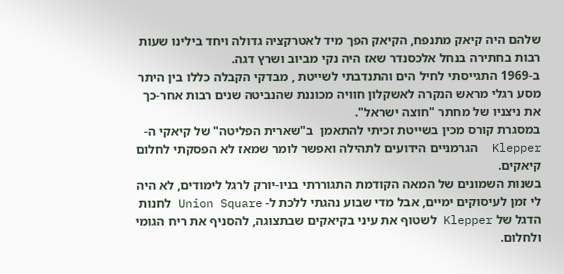שלהם היה קיאק מתנפח, הקיאק הפך מיד לאטרקציה גדולה ויחד בילינו שעות רבות בחתירה בנחל אלכסנדר שאז היה נקי מביוב ושרץ דגה.
ב-1969 התגייסתי לחיל הים והתנדבתי לשייטת , מבדקי הקבלה כללו בין היתר מסע רגלי מראש הנקרה לאשקלון חוויה מכוננת שהנביטה שנים רבות אחר-כך את ניצניו של מחתר "חוצה ישראל".
במסגרת קורס מכין בשייטת זכיתי להתאמן  ב"שארית הפליטה" של קיאקי ה- Klepper  הגרמניים הידועים לתהילה ואפשר לומר שמאז לא הפסקתי לחלום קיאקים.
בשנות השמונים של המאה הקודמת התגוררתי בניו-יורק לרגל לימודים, לא היה לי זמן לעיסוקים ימיים, אבל מדי שבוע נהגתי ללכת ל- Union Square לחנות הדגל של Klepper לשטוף את עיני בקיאקים שבתצוגה, להסניף את ריח הגומי ולחלום.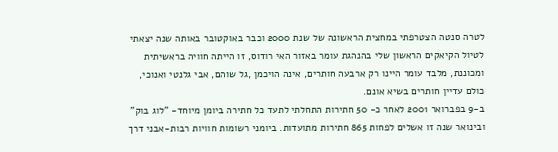לטרה סנטה הצטרפתי במחצית הראשונה של שנת 2000 וכבר באוקטובר באותה שנה יצאתי לטיול הקיאקים הראשון שלי בהנהגת עומר באזור האי רודוס, זו הייתה חוויה בראשיתית ומכוננת, מלבד עומר היינו רק ארבעה חותרים, אינה הויכמן ,גל שוהם, אבי גלנטי ואנוכי, כולם עדיין חותרים בשיא אונם.
ב-9 בפברואר 2001 לאחר כ- 50 חתירות התחלתי לתעד כל חתירה ביומן מיוחד- "לוג בוק" ובינואר שנה זו אשלים לפחות 865 חתירות מתועדות. ביומני רשומות חוויות רבות-אבני דרך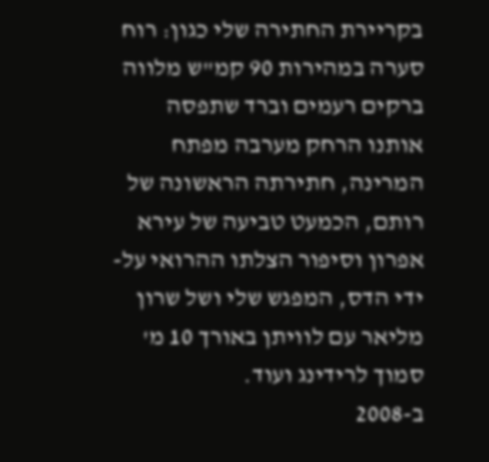בקריירת החתירה שלי כגון: רוח סערה במהירות 90 קמ"ש מלווה ברקים רעמים וברד שתפסה אותנו הרחק מערבה מפתח המרינה, חתירתה הראשונה של רותם, הכמעט טביעה של עירא אפרון וסיפור הצלתו ההרואי על-ידי הדס, המפגש שלי ושל שרון מליאר עם לוויתן באורך 10 מ' סמוך לרידינג ועוד.
ב-2008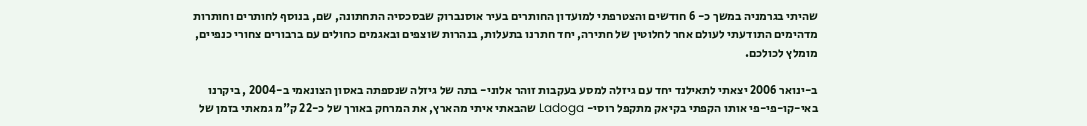שהיתי בגרמניה במשך כ- 6 חודשים והצטרפתי למועדון החותרים בעיר אוסנברוק שבסכסיה התחתונה, שם, בנוסף לחותרים וחותרות מדהימים התודעתי לעולם אחר לחלוטין של חתירה, יחד חתרנו בתעלות, בנהרות שוצפים ובאגמים כחולים עם ברבורים צחורי כנפיים, מומלץ לכולכם.

ב-ינואר 2006 יצאתי לתאילנד יחד עם גיזלה למסע בעקבות זוהר אלוני- בתה של גיזלה שנספתה באסון הצונאמי ב-2004 , ביקרנו באי-קו-פי-פי אותו הקפתי בקיאק מתקפל רוסי- Ladoga שהבאתי איתי מהארץ, את המרחק באורך של כ-22 ק"מ גמאתי בזמן של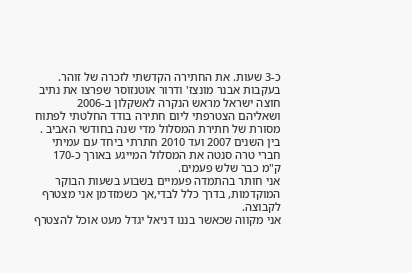כ-3 שעות. את החתירה הקדשתי לזכרה של זוהר.
בעקבות אבנר מונצז' ודרור אוטנזוסר שפרצו את נתיב חוצה ישראל מראש הנקרה לאשקלון ב-2006 ושאליהם הצטרפתי ליום חתירה בודד החלטתי לפתוח מסורת של חתירת המסלול מדי שנה בחודשי האביב . בין השנים 2007 ועד 2010 חתרתי ביחד עם עמיתי חברי טרה סנטה את המסלול המייגע באורך כ-170 ק"מ כבר שלש פעמים.
אני חותר בהתמדה פעמיים בשבוע בשעות הבוקר המוקדמות, בדרך כלל לבדי,אך כשמזדמן אני מצטרף לקבוצה.
אני מקווה שכאשר בננו דניאל יגדל מעט אוכל להצטרף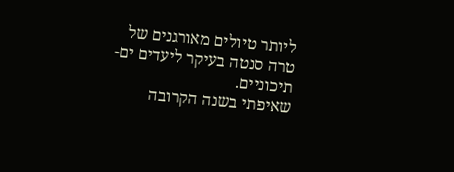ליותר טיולים מאורגנים של טרה סנטה בעיקר ליעדים ים-תיכוניים.
שאיפתי בשנה הקרובה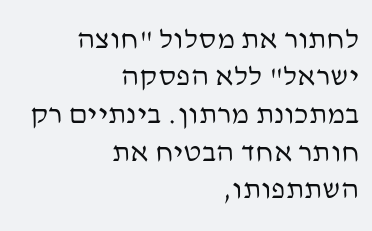לחתור את מסלול "חוצה ישראל" ללא הפסקה במתכונת מרתון. בינתיים רק חותר אחד הבטיח את השתתפותו,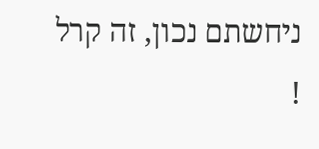ניחשתם נכון, זה קרל !